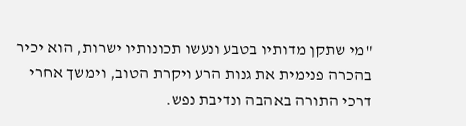"מי שתקן מדותיו בטבע ונעשו תכונותיו ישרות, הוא יכיר בהכרה פנימית את גנות הרע ויקרת הטוב, וימשך אחרי דרכי התורה באהבה ונדיבת נפש.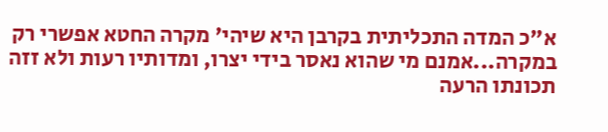א"כ המדה התכליתית בקרבן היא שיהי' מקרה החטא אפשרי רק במקרה...אמנם מי שהוא נאסר בידי יצרו, ומדותיו רעות ולא זזה תכונתו הרעה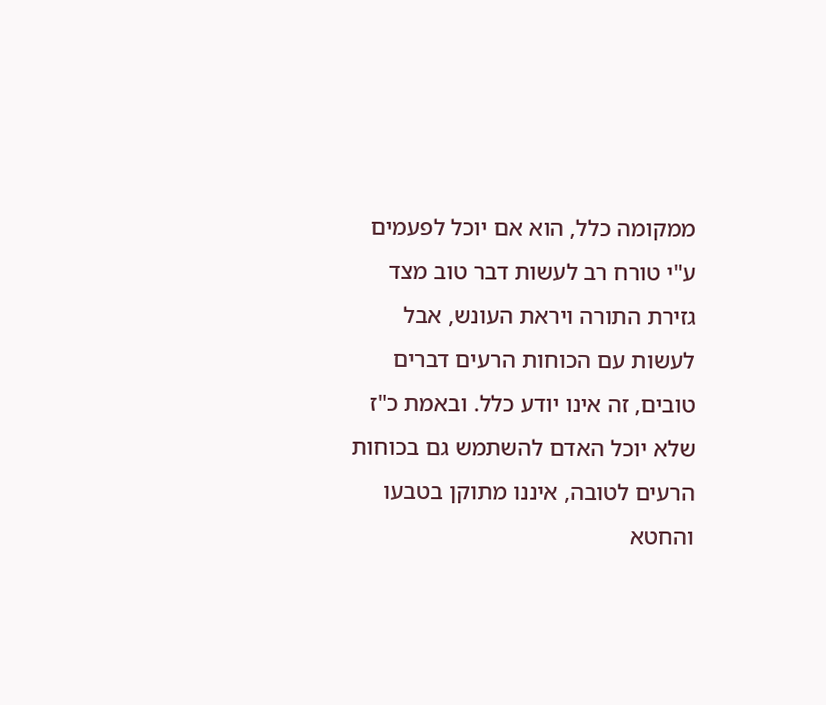ממקומה כלל, הוא אם יוכל לפעמים ע"י טורח רב לעשות דבר טוב מצד גזירת התורה ויראת העונש, אבל לעשות עם הכוחות הרעים דברים טובים, זה אינו יודע כלל. ובאמת כ"ז שלא יוכל האדם להשתמש גם בכוחות הרעים לטובה, איננו מתוקן בטבעו והחטא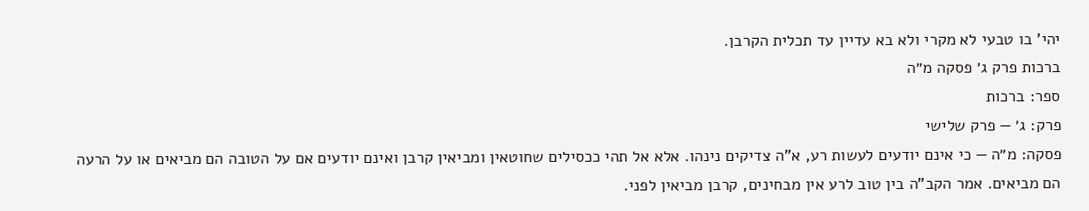יהי' בו טבעי לא מקרי ולא בא עדיין עד תכלית הקרבן.
ברכות פרק ג׳ פסקה מ״ה
ספר: ברכות
פרק: ג׳ — פרק שלישי
פסקה: מ״ה — כי אינם יודעים לעשות רע, א"ה צדיקים נינהו. אלא אל תהי ככסילים שחוטאין ומביאין קרבן ואינם יודעים אם על הטובה הם מביאים או על הרעה הם מביאים. אמר הקב"ה בין טוב לרע אין מבחינים, קרבן מביאין לפני.